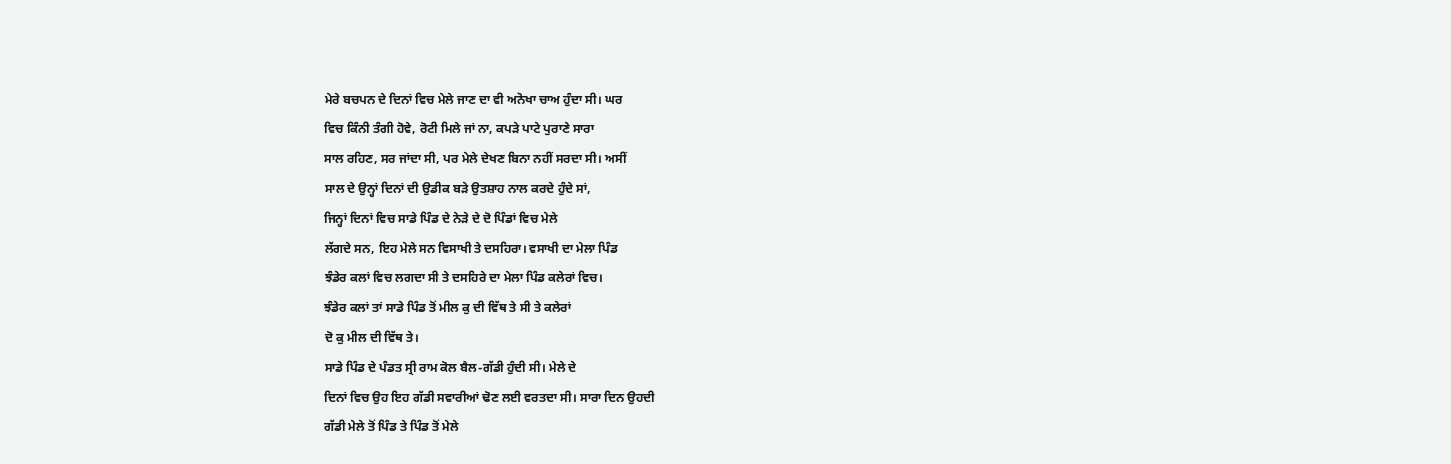ਮੇਰੇ ਬਚਪਨ ਦੇ ਦਿਨਾਂ ਵਿਚ ਮੇਲੇ ਜਾਣ ਦਾ ਵੀ ਅਨੋਖਾ ਚਾਅ ਹੁੰਦਾ ਸੀ। ਘਰ
ਵਿਚ ਕਿੰਨੀ ਤੰਗੀ ਹੋਵੇ, ਰੋਟੀ ਮਿਲੇ ਜਾਂ ਨਾ, ਕਪੜੇ ਪਾਟੇ ਪੁਰਾਣੇ ਸਾਰਾ
ਸਾਲ ਰਹਿਣ, ਸਰ ਜਾਂਦਾ ਸੀ, ਪਰ ਮੇਲੇ ਦੇਖਣ ਬਿਨਾ ਨਹੀਂ ਸਰਦਾ ਸੀ। ਅਸੀਂ
ਸਾਲ ਦੇ ਉਨ੍ਹਾਂ ਦਿਨਾਂ ਦੀ ਉਡੀਕ ਬੜੇ ਉਤਸ਼ਾਹ ਨਾਲ ਕਰਦੇ ਹੁੰਦੇ ਸਾਂ,
ਜਿਨ੍ਹਾਂ ਦਿਨਾਂ ਵਿਚ ਸਾਡੇ ਪਿੰਡ ਦੇ ਨੇੜੇ ਦੇ ਦੋ ਪਿੰਡਾਂ ਵਿਚ ਮੇਲੇ
ਲੱਗਦੇ ਸਨ, ਇਹ ਮੇਲੇ ਸਨ ਵਿਸਾਖੀ ਤੇ ਦਸਹਿਰਾ। ਵਸਾਖੀ ਦਾ ਮੇਲਾ ਪਿੰਡ
ਝੰਡੇਰ ਕਲਾਂ ਵਿਚ ਲਗਦਾ ਸੀ ਤੇ ਦਸਹਿਰੇ ਦਾ ਮੇਲਾ ਪਿੰਡ ਕਲੇਰਾਂ ਵਿਚ।
ਝੰਡੇਰ ਕਲਾਂ ਤਾਂ ਸਾਡੇ ਪਿੰਡ ਤੋਂ ਮੀਲ ਕੁ ਦੀ ਵਿੱਥ ਤੇ ਸੀ ਤੇ ਕਲੇਰਾਂ
ਦੋ ਕੁ ਮੀਲ ਦੀ ਵਿੱਥ ਤੇ।
ਸਾਡੇ ਪਿੰਡ ਦੇ ਪੰਡਤ ਸ੍ਰੀ ਰਾਮ ਕੋਲ ਬੈਲ-ਗੱਡੀ ਹੁੰਦੀ ਸੀ। ਮੇਲੇ ਦੇ
ਦਿਨਾਂ ਵਿਚ ਉਹ ਇਹ ਗੱਡੀ ਸਵਾਰੀਆਂ ਢੋਣ ਲਈ ਵਰਤਦਾ ਸੀ। ਸਾਰਾ ਦਿਨ ਉਹਦੀ
ਗੱਡੀ ਮੇਲੇ ਤੋਂ ਪਿੰਡ ਤੇ ਪਿੰਡ ਤੋਂ ਮੇਲੇ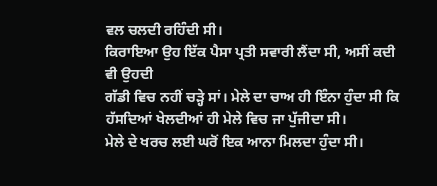ਵਲ ਚਲਦੀ ਰਹਿੰਦੀ ਸੀ।
ਕਿਰਾਇਆ ਉਹ ਇੱਕ ਪੈਸਾ ਪ੍ਰਤੀ ਸਵਾਰੀ ਲੈਂਦਾ ਸੀ, ਅਸੀਂ ਕਦੀ ਵੀ ਉਹਦੀ
ਗੱਡੀ ਵਿਚ ਨਹੀਂ ਚੜ੍ਹੇ ਸਾਂ। ਮੇਲੇ ਦਾ ਚਾਅ ਹੀ ਇੰਨਾ ਹੁੰਦਾ ਸੀ ਕਿ
ਹੱਸਦਿਆਂ ਖੇਲਦੀਆਂ ਹੀ ਮੇਲੇ ਵਿਚ ਜਾ ਪੁੱਜੀਦਾ ਸੀ।
ਮੇਲੇ ਦੇ ਖਰਚ ਲਈ ਘਰੋਂ ਇਕ ਆਨਾ ਮਿਲਦਾ ਹੁੰਦਾ ਸੀ।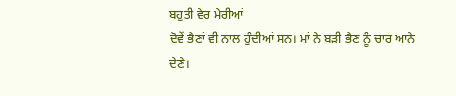ਬਹੁਤੀ ਵੇਰ ਮੇਰੀਆਂ
ਦੋਵੇਂ ਭੈਣਾਂ ਵੀ ਨਾਲ ਹੁੰਦੀਆਂ ਸਨ। ਮਾਂ ਨੇ ਬੜੀ ਭੈਣ ਨੂੰ ਚਾਰ ਆਨੇ
ਦੇਣੇ।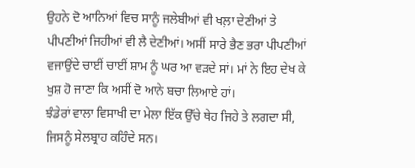ਉਹਨੇ ਦੋ ਆਨਿਆਂ ਵਿਚ ਸਾਨੂੰ ਜਲੇਬੀਆਂ ਵੀ ਖਲ਼ਾ ਦੇਣੀਆਂ ਤੇ
ਪੀਪਣੀਆਂ ਜਿਹੀਆਂ ਵੀ ਲੈ ਦੇਣੀਆਂ। ਅਸੀਂ ਸਾਰੇ ਭੈਣ ਭਰਾ ਪੀਪਣੀਆਂ
ਵਜਾਉਂਦੇ ਚਾਈਂ ਚਾਈਂ ਸ਼ਾਮ ਨੂੰ ਘਰ ਆ ਵੜਦੇ ਸਾਂ। ਮਾਂ ਨੇ ਇਹ ਦੇਖ ਕੇ
ਖੁਸ਼ ਹੋ ਜਾਣਾ ਕਿ ਅਸੀਂ ਦੋ ਆਨੇ ਬਚਾ ਲਿਆਏ ਹਾਂ।
ਝੰਡੇਰਾਂ ਵਾਲਾ ਵਿਸਾਖੀ ਦਾ ਮੇਲਾ ਇੱਕ ਉੱਚੇ ਥੇਹ ਜਿਹੇ ਤੇ ਲਗਦਾ ਸੀ,
ਜਿਸਨੂੰ ਸੇਲਬ੍ਰਾਹ ਕਹਿੰਦੇ ਸਨ।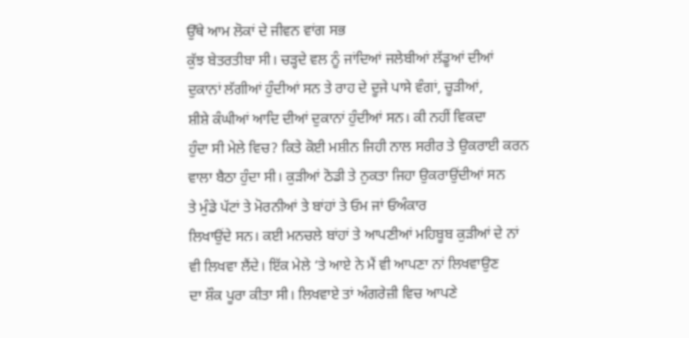ਉੱਥੇ ਆਮ ਲੋਕਾਂ ਦੇ ਜੀਵਨ ਵਾਂਗ ਸਭ
ਕੁੱਝ ਬੇਤਰਤੀਬਾ ਸੀ। ਚੜ੍ਹਦੇ ਵਲ ਨੂੰ ਜਾਂਦਿਆਂ ਜਲੇਬੀਆਂ ਲੱਡੂਆਂ ਦੀਆਂ
ਦੁਕਾਨਾਂ ਲੱਗੀਆਂ ਹੁੰਦੀਆਂ ਸਨ ਤੇ ਰਾਹ ਦੇ ਦੂਜੇ ਪਾਸੇ ਵੰਗਾਂ, ਚੂੜੀਆਂ,
ਸ਼ੀਸ਼ੇ ਕੰਘੀਆਂ ਆਦਿ ਦੀਆਂ ਦੁਕਾਨਾਂ ਹੁੰਦੀਆਂ ਸਨ। ਕੀ ਨਹੀਂ ਵਿਕਦਾ
ਹੁੰਦਾ ਸੀ ਮੇਲੇ ਵਿਚ? ਕਿਤੇ ਕੋਈ ਮਸ਼ੀਨ ਜਿਹੀ ਨਾਲ ਸਰੀਰ ਤੇ ਉਕਰਾਈ ਕਰਨ
ਵਾਲਾ ਬੈਠਾ ਹੁੰਦਾ ਸੀ। ਕੁੜੀਆਂ ਠੋਡੀ ਤੇ ਨੁਕਤਾ ਜਿਹਾ ਉਕਰਾਉਂਦੀਆਂ ਸਨ
ਤੇ ਮੁੰਡੇ ਪੱਟਾਂ ਤੇ ਮੋਰਨੀਆਂ ਤੇ ਬਾਂਹਾਂ ਤੇ ਓਮ ਜਾਂ ਓਅੰਕਾਰ
ਲਿਖਾਉਂਦੇ ਸਨ। ਕਈ ਮਨਚਲੇ ਬਾਂਹਾਂ ਤੇ ਆਪਣੀਆਂ ਮਹਿਬੂਬ ਕੁੜੀਆਂ ਦੇ ਨਾਂ
ਵੀ ਲਿਖਵਾ ਲੈਂਦੇ। ਇੱਕ ਮੇਲੇ ‘ਤੇ ਆਏ ਨੇ ਮੈਂ ਵੀ ਆਪਣਾ ਨਾਂ ਲਿਖਵਾਉਣ
ਦਾ ਸ਼ੌਕ ਪੂਰਾ ਕੀਤਾ ਸੀ। ਲਿਖਵਾਏ ਤਾਂ ਅੰਗਰੇਜ਼ੀ ਵਿਚ ਆਪਣੇ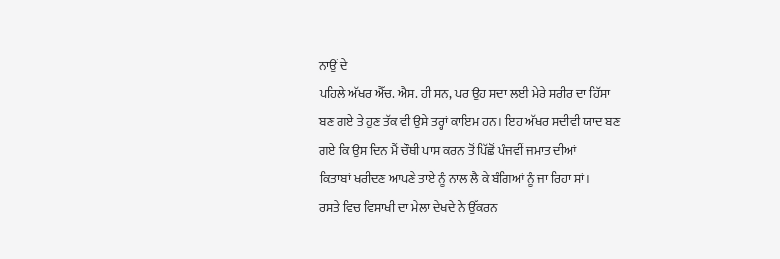ਨਾਉਂ ਦੇ
ਪਹਿਲੇ ਅੱਖਰ ਐੱਚ. ਐਸ. ਹੀ ਸਨ, ਪਰ ਉਹ ਸਦਾ ਲਈ ਮੇਰੇ ਸਰੀਰ ਦਾ ਹਿੱਸਾ
ਬਣ ਗਏ ਤੇ ਹੁਣ ਤੱਕ ਵੀ ਉਸੇ ਤਰ੍ਹਾਂ ਕਾਇਮ ਹਨ। ਇਹ ਅੱਖਰ ਸਦੀਵੀ ਯਾਦ ਬਣ
ਗਏ ਕਿ ਉਸ ਦਿਨ ਮੈਂ ਚੌਥੀ ਪਾਸ ਕਰਨ ਤੋਂ ਪਿੱਛੋਂ ਪੰਜਵੀਂ ਜਮਾਤ ਦੀਆਂ
ਕਿਤਾਬਾਂ ਖਰੀਦਣ ਆਪਣੇ ਤਾਏ ਨੂੰ ਨਾਲ ਲੈ ਕੇ ਬੰਗਿਆਂ ਨੂੰ ਜਾ ਰਿਹਾ ਸਾਂ।
ਰਸਤੇ ਵਿਚ ਵਿਸਾਖੀ ਦਾ ਮੇਲਾ ਦੇਖਦੇ ਨੇ ਉੱਕਰਨ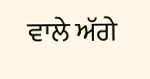ਵਾਲੇ ਅੱਗੇ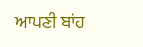ਆਪਣੀ ਬਾਂਹ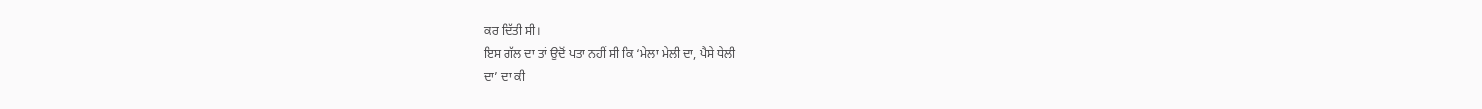ਕਰ ਦਿੱਤੀ ਸੀ।
ਇਸ ਗੱਲ ਦਾ ਤਾਂ ਉਦੋਂ ਪਤਾ ਨਹੀਂ ਸੀ ਕਿ ‘ਮੇਲਾ ਮੇਲੀ ਦਾ, ਪੈਸੇ ਧੇਲੀ
ਦਾ’ ਦਾ ਕੀ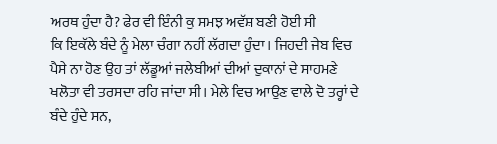ਅਰਥ ਹੁੰਦਾ ਹੈ? ਫੇਰ ਵੀ ਇੰਨੀ ਕੁ ਸਮਝ ਅਵੱਸ਼ ਬਣੀ ਹੋਈ ਸੀ
ਕਿ ਇਕੱਲੇ ਬੰਦੇ ਨੂੰ ਮੇਲਾ ਚੰਗਾ ਨਹੀਂ ਲੱਗਦਾ ਹੁੰਦਾ। ਜਿਹਦੀ ਜੇਬ ਵਿਚ
ਪੈਸੇ ਨਾ ਹੋਣ ਉਹ ਤਾਂ ਲੱਡੂਆਂ ਜਲੇਬੀਆਂ ਦੀਆਂ ਦੁਕਾਨਾਂ ਦੇ ਸਾਹਮਣੇ
ਖਲੋਤਾ ਵੀ ਤਰਸਦਾ ਰਹਿ ਜਾਂਦਾ ਸੀ। ਮੇਲੇ ਵਿਚ ਆਉਣ ਵਾਲੇ ਦੋ ਤਰ੍ਹਾਂ ਦੇ
ਬੰਦੇ ਹੁੰਦੇ ਸਨ,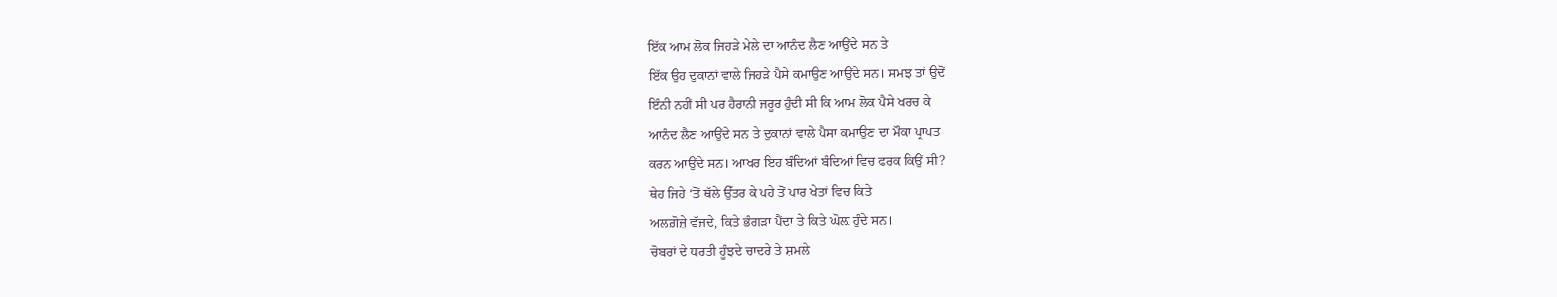ਇੱਕ ਆਮ ਲੋਕ ਜਿਹੜੇ ਮੇਲੇ ਦਾ ਆਨੰਦ ਲੈਣ ਆਉਂਦੇ ਸਨ ਤੇ
ਇੱਕ ਉਹ ਦੁਕਾਨਾਂ ਵਾਲੇ ਜਿਹੜੇ ਪੈਸੇ ਕਮਾਉਣ ਆਉਂਦੇ ਸਨ। ਸਮਝ ਤਾਂ ਉਦੋਂ
ਇੰਨੀ ਨਹੀਂ ਸੀ ਪਰ ਹੈਰਾਨੀ ਜਰੂਰ ਹੁੰਦੀ ਸੀ ਕਿ ਆਮ ਲੋਕ ਪੈਸੇ ਖਰਚ ਕੇ
ਆਨੰਦ ਲੈਣ ਆਉਂਦੇ ਸਨ ਤੇ ਦੁਕਾਨਾਂ ਵਾਲੇ ਪੈਸਾ ਕਮਾਉਣ ਦਾ ਮੌਕਾ ਪ੍ਰਾਪਤ
ਕਰਨ ਆਉਂਦੇ ਸਨ। ਆਖਰ ਇਹ ਬੰਦਿਆਂ ਬੰਦਿਆਂ ਵਿਚ ਫਰਕ ਕਿਉਂ ਸੀ?
ਥੇਹ ਜਿਹੇ ‘ਤੋਂ ਥੱਲੇ ਉੱਤਰ ਕੇ ਪਹੇ ਤੋਂ ਪਾਰ ਖੇਤਾਂ ਵਿਚ ਕਿਤੇ
ਅਲਗ਼ੋਜ਼ੇ ਵੱਜਦੇ, ਕਿਤੇ ਭੰਗੜਾ ਪੈਂਦਾ ਤੇ ਕਿਤੇ ਘੋਲ਼ ਹੁੰਦੇ ਸਨ।
ਚੋਬਰਾਂ ਦੇ ਧਰਤੀ ਹੂੰਝਦੇ ਚਾਦਰੇ ਤੇ ਸ਼ਮਲੇ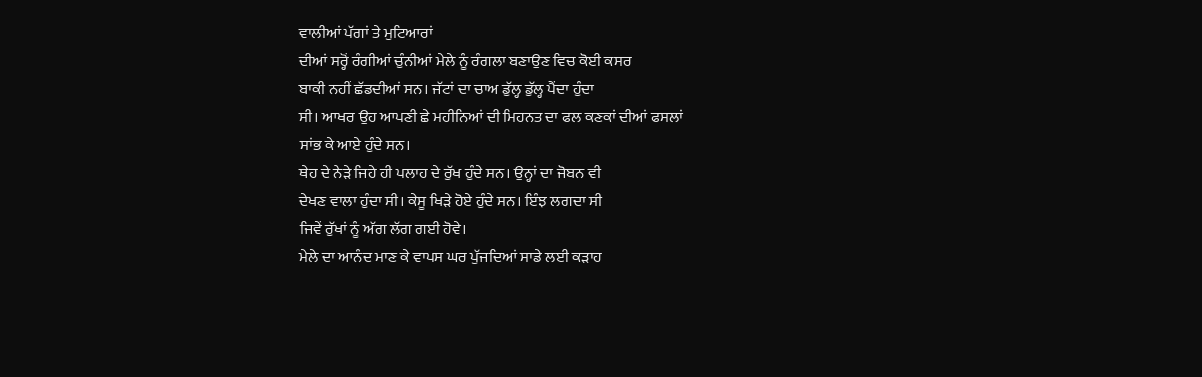ਵਾਲੀਆਂ ਪੱਗਾਂ ਤੇ ਮੁਟਿਆਰਾਂ
ਦੀਆਂ ਸਰ੍ਹੋਂ ਰੰਗੀਆਂ ਚੁੰਨੀਆਂ ਮੇਲੇ ਨੂੰ ਰੰਗਲਾ ਬਣਾਉਣ ਵਿਚ ਕੋਈ ਕਸਰ
ਬਾਕੀ ਨਹੀਂ ਛੱਡਦੀਆਂ ਸਨ। ਜੱਟਾਂ ਦਾ ਚਾਅ ਡੁੱਲ੍ਹ ਡੁੱਲ੍ਹ ਪੈਂਦਾ ਹੁੰਦਾ
ਸੀ। ਆਖਰ ਉਹ ਆਪਣੀ ਛੇ ਮਹੀਨਿਆਂ ਦੀ ਮਿਹਨਤ ਦਾ ਫਲ ਕਣਕਾਂ ਦੀਆਂ ਫਸਲਾਂ
ਸਾਂਭ ਕੇ ਆਏ ਹੁੰਦੇ ਸਨ।
ਥੇਹ ਦੇ ਨੇੜੇ ਜਿਹੇ ਹੀ ਪਲਾਹ ਦੇ ਰੁੱਖ ਹੁੰਦੇ ਸਨ। ਉਨ੍ਹਾਂ ਦਾ ਜੋਬਨ ਵੀ
ਦੇਖਣ ਵਾਲਾ ਹੁੰਦਾ ਸੀ। ਕੇਸੂ ਖਿੜੇ ਹੋਏ ਹੁੰਦੇ ਸਨ। ਇੰਝ ਲਗਦਾ ਸੀ
ਜਿਵੇਂ ਰੁੱਖਾਂ ਨੂੰ ਅੱਗ ਲੱਗ ਗਈ ਹੋਵੇ।
ਮੇਲੇ ਦਾ ਆਨੰਦ ਮਾਣ ਕੇ ਵਾਪਸ ਘਰ ਪੁੱਜਦਿਆਂ ਸਾਡੇ ਲਈ ਕੜਾਹ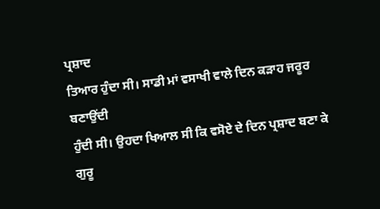ਪ੍ਰਸ਼ਾਦ
ਤਿਆਰ ਹੁੰਦਾ ਸੀ। ਸਾਡੀ ਮਾਂ ਵਸਾਖੀ ਵਾਲੇ ਦਿਨ ਕੜਾਹ ਜਰੂਰ ਬਣਾਉਂਦੀ
ਹੁੰਦੀ ਸੀ। ਉਹਦਾ ਖਿਆਲ ਸੀ ਕਿ ਵਸੋਏ ਦੇ ਦਿਨ ਪ੍ਰਸ਼ਾਦ ਬਣਾ ਕੇ ਗੁਰੂ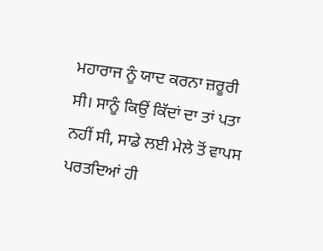ਮਹਾਰਾਜ ਨੂੰ ਯਾਦ ਕਰਨਾ ਜ਼ਰੂਰੀ ਸੀ। ਸਾਨੂੰ ਕਿਉਂ ਕਿੱਦਾਂ ਦਾ ਤਾਂ ਪਤਾ
ਨਹੀਂ ਸੀ, ਸਾਡੇ ਲਈ ਮੇਲੇ ਤੋਂ ਵਾਪਸ ਪਰਤਦਿਆਂ ਹੀ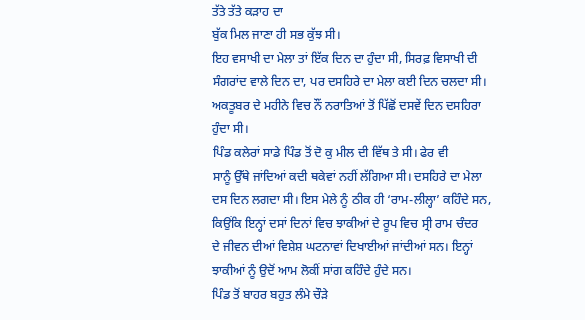ਤੱਤੇ ਤੱਤੇ ਕੜਾਹ ਦਾ
ਬੁੱਕ ਮਿਲ ਜਾਣਾ ਹੀ ਸਭ ਕੁੱਝ ਸੀ।
ਇਹ ਵਸਾਖੀ ਦਾ ਮੇਲਾ ਤਾਂ ਇੱਕ ਦਿਨ ਦਾ ਹੁੰਦਾ ਸੀ, ਸਿਰਫ਼ ਵਿਸਾਖੀ ਦੀ
ਸੰਗਰਾਂਦ ਵਾਲੇ ਦਿਨ ਦਾ, ਪਰ ਦਸਹਿਰੇ ਦਾ ਮੇਲਾ ਕਈ ਦਿਨ ਚਲਦਾ ਸੀ।
ਅਕਤੂਬਰ ਦੇ ਮਹੀਨੇ ਵਿਚ ਨੌਂ ਨਰਾਤਿਆਂ ਤੋਂ ਪਿੱਛੋਂ ਦਸਵੇਂ ਦਿਨ ਦਸਹਿਰਾ
ਹੁੰਦਾ ਸੀ।
ਪਿੰਡ ਕਲੇਰਾਂ ਸਾਡੇ ਪਿੰਡ ਤੋਂ ਦੋ ਕੁ ਮੀਲ ਦੀ ਵਿੱਥ ਤੇ ਸੀ। ਫੇਰ ਵੀ
ਸਾਨੂੰ ਉੱਥੇ ਜਾਂਦਿਆਂ ਕਦੀ ਥਕੇਵਾਂ ਨਹੀਂ ਲੱਗਿਆ ਸੀ। ਦਸਹਿਰੇ ਦਾ ਮੇਲਾ
ਦਸ ਦਿਨ ਲਗਦਾ ਸੀ। ਇਸ ਮੇਲੇ ਨੂੰ ਠੀਕ ਹੀ ‘ਰਾਮ-ਲੀਲ੍ਹਾ’ ਕਹਿੰਦੇ ਸਨ,
ਕਿਉਂਕਿ ਇਨ੍ਹਾਂ ਦਸਾਂ ਦਿਨਾਂ ਵਿਚ ਝਾਕੀਆਂ ਦੇ ਰੂਪ ਵਿਚ ਸ੍ਰੀ ਰਾਮ ਚੰਦਰ
ਦੇ ਜੀਵਨ ਦੀਆਂ ਵਿਸ਼ੇਸ਼ ਘਟਨਾਵਾਂ ਦਿਖਾਈਆਂ ਜਾਂਦੀਆਂ ਸਨ। ਇਨ੍ਹਾਂ
ਝਾਕੀਆਂ ਨੂੰ ਉਦੋਂ ਆਮ ਲੋਕੀਂ ਸਾਂਗ ਕਹਿੰਦੇ ਹੁੰਦੇ ਸਨ।
ਪਿੰਡ ਤੋਂ ਬਾਹਰ ਬਹੁਤ ਲੰਮੇ ਚੌੜੇ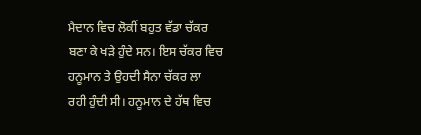ਮੈਦਾਨ ਵਿਚ ਲੋਕੀਂ ਬਹੁਤ ਵੱਡਾ ਚੱਕਰ
ਬਣਾ ਕੇ ਖੜੇ ਹੁੰਦੇ ਸਨ। ਇਸ ਚੱਕਰ ਵਿਚ ਹਨੂਮਾਨ ਤੇ ਉਹਦੀ ਸੈਨਾ ਚੱਕਰ ਲਾ
ਰਹੀ ਹੁੰਦੀ ਸੀ। ਹਨੂਮਾਨ ਦੇ ਹੱਥ ਵਿਚ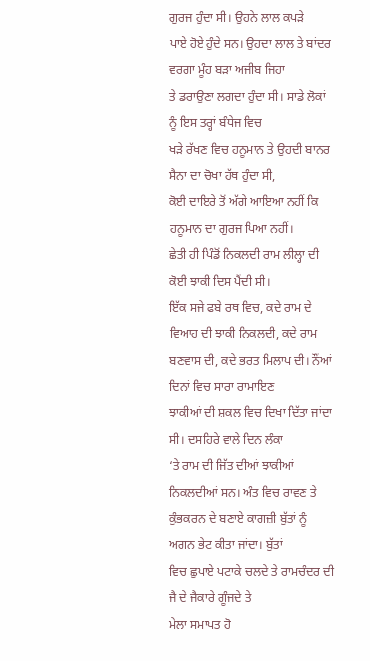ਗੁਰਜ ਹੁੰਦਾ ਸੀ। ਉਹਨੇ ਲਾਲ ਕਪੜੇ
ਪਾਏ ਹੋਏ ਹੁੰਦੇ ਸਨ। ਉਹਦਾ ਲਾਲ ਤੇ ਬਾਂਦਰ ਵਰਗਾ ਮੂੰਹ ਬੜਾ ਅਜੀਬ ਜਿਹਾ
ਤੇ ਡਰਾਉਣਾ ਲਗਦਾ ਹੁੰਦਾ ਸੀ। ਸਾਡੇ ਲੋਕਾਂ ਨੂੰ ਇਸ ਤਰ੍ਹਾਂ ਬੰਧੇਜ ਵਿਚ
ਖੜੇ ਰੱਖਣ ਵਿਚ ਹਨੂਮਾਨ ਤੇ ਉਹਦੀ ਬਾਨਰ ਸੈਨਾ ਦਾ ਚੋਖਾ ਹੱਥ ਹੁੰਦਾ ਸੀ,
ਕੋਈ ਦਾਇਰੇ ਤੋਂ ਅੱਗੇ ਆਇਆ ਨਹੀਂ ਕਿ ਹਨੂਮਾਨ ਦਾ ਗੁਰਜ ਪਿਆ ਨਹੀਂ।
ਛੇਤੀ ਹੀ ਪਿੰਡੋਂ ਨਿਕਲਦੀ ਰਾਮ ਲੀਲ੍ਹਾ ਦੀ ਕੋਈ ਝਾਕੀ ਦਿਸ ਪੈਂਦੀ ਸੀ।
ਇੱਕ ਸਜੇ ਫਬੇ ਰਥ ਵਿਚ, ਕਦੇ ਰਾਮ ਦੇ ਵਿਆਹ ਦੀ ਝਾਕੀ ਨਿਕਲਦੀ, ਕਦੇ ਰਾਮ
ਬਣਵਾਸ ਦੀ, ਕਦੇ ਭਰਤ ਮਿਲਾਪ ਦੀ। ਨੌਂਆਂ ਦਿਨਾਂ ਵਿਚ ਸਾਰਾ ਰਾਮਾਇਣ
ਝਾਕੀਆਂ ਦੀ ਸ਼ਕਲ ਵਿਚ ਦਿਖਾ ਦਿੱਤਾ ਜਾਂਦਾ ਸੀ। ਦਸਹਿਰੇ ਵਾਲੇ ਦਿਨ ਲੰਕਾ
‘ਤੇ ਰਾਮ ਦੀ ਜਿੱਤ ਦੀਆਂ ਝਾਕੀਆਂ ਨਿਕਲਦੀਆਂ ਸਨ। ਅੰਤ ਵਿਚ ਰਾਵਣ ਤੇ
ਕੁੰਭਕਰਨ ਦੇ ਬਣਾਏ ਕਾਗਜ਼ੀ ਬੁੱਤਾਂ ਨੂੰ ਅਗਨ ਭੇਟ ਕੀਤਾ ਜਾਂਦਾ। ਬੁੱਤਾਂ
ਵਿਚ ਛੁਪਾਏ ਪਟਾਕੇ ਚਲਦੇ ਤੇ ਰਾਮਚੰਦਰ ਦੀ ਜੈ ਦੇ ਜੈਕਾਰੇ ਗੂੰਜਦੇ ਤੇ
ਮੇਲਾ ਸਮਾਪਤ ਹੋ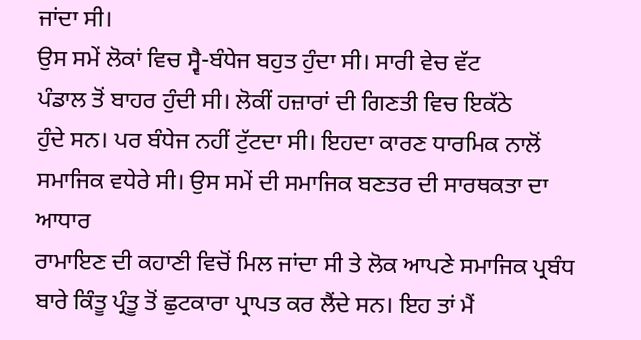ਜਾਂਦਾ ਸੀ।
ਉਸ ਸਮੇਂ ਲੋਕਾਂ ਵਿਚ ਸ੍ਵੈ-ਬੰਧੇਜ ਬਹੁਤ ਹੁੰਦਾ ਸੀ। ਸਾਰੀ ਵੇਚ ਵੱਟ
ਪੰਡਾਲ ਤੋਂ ਬਾਹਰ ਹੁੰਦੀ ਸੀ। ਲੋਕੀਂ ਹਜ਼ਾਰਾਂ ਦੀ ਗਿਣਤੀ ਵਿਚ ਇਕੱਠੇ
ਹੁੰਦੇ ਸਨ। ਪਰ ਬੰਧੇਜ ਨਹੀਂ ਟੁੱਟਦਾ ਸੀ। ਇਹਦਾ ਕਾਰਣ ਧਾਰਮਿਕ ਨਾਲੋਂ
ਸਮਾਜਿਕ ਵਧੇਰੇ ਸੀ। ਉਸ ਸਮੇਂ ਦੀ ਸਮਾਜਿਕ ਬਣਤਰ ਦੀ ਸਾਰਥਕਤਾ ਦਾ ਆਧਾਰ
ਰਾਮਾਇਣ ਦੀ ਕਹਾਣੀ ਵਿਚੋਂ ਮਿਲ ਜਾਂਦਾ ਸੀ ਤੇ ਲੋਕ ਆਪਣੇ ਸਮਾਜਿਕ ਪ੍ਰਬੰਧ
ਬਾਰੇ ਕਿੰਤੂ ਪ੍ਰੰਤੂ ਤੋਂ ਛੁਟਕਾਰਾ ਪ੍ਰਾਪਤ ਕਰ ਲੈਂਦੇ ਸਨ। ਇਹ ਤਾਂ ਮੈਂ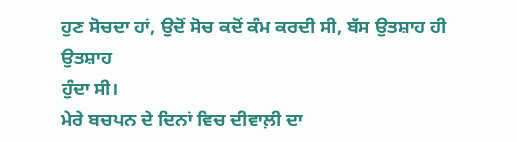ਹੁਣ ਸੋਚਦਾ ਹਾਂ, ਉਦੋਂ ਸੋਚ ਕਦੋਂ ਕੰਮ ਕਰਦੀ ਸੀ, ਬੱਸ ਉਤਸ਼ਾਹ ਹੀ ਉਤਸ਼ਾਹ
ਹੁੰਦਾ ਸੀ।
ਮੇਰੇ ਬਚਪਨ ਦੇ ਦਿਨਾਂ ਵਿਚ ਦੀਵਾਲ਼ੀ ਦਾ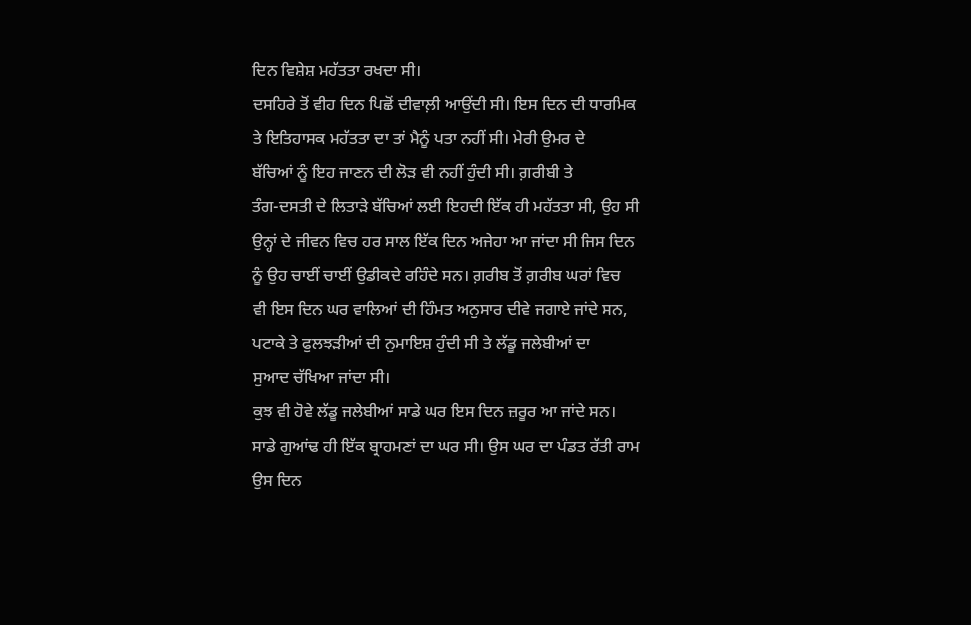ਦਿਨ ਵਿਸ਼ੇਸ਼ ਮਹੱਤਤਾ ਰਖਦਾ ਸੀ।
ਦਸਹਿਰੇ ਤੋਂ ਵੀਹ ਦਿਨ ਪਿਛੋਂ ਦੀਵਾਲ਼ੀ ਆਉਂਦੀ ਸੀ। ਇਸ ਦਿਨ ਦੀ ਧਾਰਮਿਕ
ਤੇ ਇਤਿਹਾਸਕ ਮਹੱਤਤਾ ਦਾ ਤਾਂ ਮੈਨੂੰ ਪਤਾ ਨਹੀਂ ਸੀ। ਮੇਰੀ ਉਮਰ ਦੇ
ਬੱਚਿਆਂ ਨੂੰ ਇਹ ਜਾਣਨ ਦੀ ਲੋੜ ਵੀ ਨਹੀਂ ਹੁੰਦੀ ਸੀ। ਗ਼ਰੀਬੀ ਤੇ
ਤੰਗ-ਦਸਤੀ ਦੇ ਲਿਤਾੜੇ ਬੱਚਿਆਂ ਲਈ ਇਹਦੀ ਇੱਕ ਹੀ ਮਹੱਤਤਾ ਸੀ, ਉਹ ਸੀ
ਉਨ੍ਹਾਂ ਦੇ ਜੀਵਨ ਵਿਚ ਹਰ ਸਾਲ ਇੱਕ ਦਿਨ ਅਜੇਹਾ ਆ ਜਾਂਦਾ ਸੀ ਜਿਸ ਦਿਨ
ਨੂੰ ਉਹ ਚਾਈਂ ਚਾਈਂ ਉਡੀਕਦੇ ਰਹਿੰਦੇ ਸਨ। ਗ਼ਰੀਬ ਤੋਂ ਗ਼ਰੀਬ ਘਰਾਂ ਵਿਚ
ਵੀ ਇਸ ਦਿਨ ਘਰ ਵਾਲਿਆਂ ਦੀ ਹਿੰਮਤ ਅਨੁਸਾਰ ਦੀਵੇ ਜਗਾਏ ਜਾਂਦੇ ਸਨ,
ਪਟਾਕੇ ਤੇ ਫੁਲਝੜੀਆਂ ਦੀ ਨੁਮਾਇਸ਼ ਹੁੰਦੀ ਸੀ ਤੇ ਲੱਡੂ ਜਲੇਬੀਆਂ ਦਾ
ਸੁਆਦ ਚੱਖਿਆ ਜਾਂਦਾ ਸੀ।
ਕੁਝ ਵੀ ਹੋਵੇ ਲੱਡੂ ਜਲੇਬੀਆਂ ਸਾਡੇ ਘਰ ਇਸ ਦਿਨ ਜ਼ਰੂਰ ਆ ਜਾਂਦੇ ਸਨ।
ਸਾਡੇ ਗੁਆਂਢ ਹੀ ਇੱਕ ਬ੍ਰਾਹਮਣਾਂ ਦਾ ਘਰ ਸੀ। ਉਸ ਘਰ ਦਾ ਪੰਡਤ ਰੱਤੀ ਰਾਮ
ਉਸ ਦਿਨ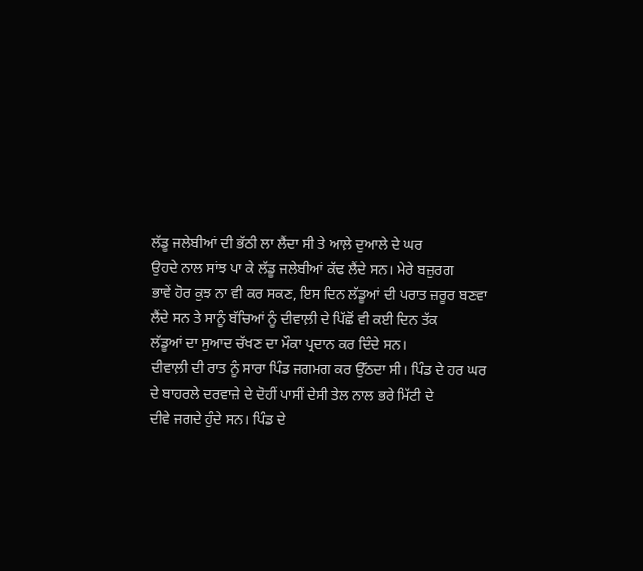ਲੱਡੂ ਜਲੇਬੀਆਂ ਦੀ ਭੱਠੀ ਲਾ ਲੈਂਦਾ ਸੀ ਤੇ ਆਲ਼ੇ ਦੁਆਲੇ ਦੇ ਘਰ
ਉਹਦੇ ਨਾਲ ਸਾਂਝ ਪਾ ਕੇ ਲੱਡੂ ਜਲੇਬੀਆਂ ਕੱਢ ਲੈਂਦੇ ਸਨ। ਮੇਰੇ ਬਜ਼ੁਰਗ
ਭਾਵੇਂ ਹੋਰ ਕੁਝ ਨਾ ਵੀ ਕਰ ਸਕਣ, ਇਸ ਦਿਨ ਲੱਡੂਆਂ ਦੀ ਪਰਾਤ ਜ਼ਰੂਰ ਬਣਵਾ
ਲੈਂਦੇ ਸਨ ਤੇ ਸਾਨੂੰ ਬੱਚਿਆਂ ਨੂੰ ਦੀਵਾਲ਼ੀ ਦੇ ਪਿੱਛੋਂ ਵੀ ਕਈ ਦਿਨ ਤੱਕ
ਲੱਡੂਆਂ ਦਾ ਸੁਆਦ ਚੱਖਣ ਦਾ ਮੌਕਾ ਪ੍ਰਦਾਨ ਕਰ ਦਿੰਦੇ ਸਨ।
ਦੀਵਾਲ਼ੀ ਦੀ ਰਾਤ ਨੂੰ ਸਾਰਾ ਪਿੰਡ ਜਗਮਗ ਕਰ ਉੱਠਦਾ ਸੀ। ਪਿੰਡ ਦੇ ਹਰ ਘਰ
ਦੇ ਬਾਹਰਲੇ ਦਰਵਾਜ਼ੇ ਦੇ ਦੋਹੀਂ ਪਾਸੀਂ ਦੇਸੀ ਤੇਲ ਨਾਲ ਭਰੇ ਮਿੱਟੀ ਦੇ
ਦੀਵੇ ਜਗਦੇ ਹੁੰਦੇ ਸਨ। ਪਿੰਡ ਦੇ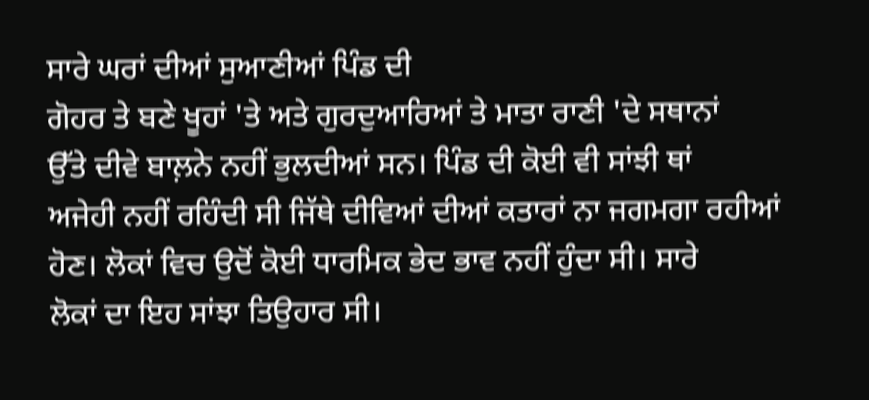ਸਾਰੇ ਘਰਾਂ ਦੀਆਂ ਸੁਆਣੀਆਂ ਪਿੰਡ ਦੀ
ਗੋਹਰ ਤੇ ਬਣੇ ਖੂਹਾਂ 'ਤੇ ਅਤੇ ਗੁਰਦੁਆਰਿਆਂ ਤੇ ਮਾਤਾ ਰਾਣੀ 'ਦੇ ਸਥਾਨਾਂ
ਉੱਤੇ ਦੀਵੇ ਬਾਲ਼ਨੇ ਨਹੀਂ ਭੁਲਦੀਆਂ ਸਨ। ਪਿੰਡ ਦੀ ਕੋਈ ਵੀ ਸਾਂਝੀ ਥਾਂ
ਅਜੇਹੀ ਨਹੀਂ ਰਹਿੰਦੀ ਸੀ ਜਿੱਥੇ ਦੀਵਿਆਂ ਦੀਆਂ ਕਤਾਰਾਂ ਨਾ ਜਗਮਗਾ ਰਹੀਆਂ
ਹੋਣ। ਲੋਕਾਂ ਵਿਚ ਉਦੋਂ ਕੋਈ ਧਾਰਮਿਕ ਭੇਦ ਭਾਵ ਨਹੀਂ ਹੁੰਦਾ ਸੀ। ਸਾਰੇ
ਲੋਕਾਂ ਦਾ ਇਹ ਸਾਂਝਾ ਤਿਉਹਾਰ ਸੀ।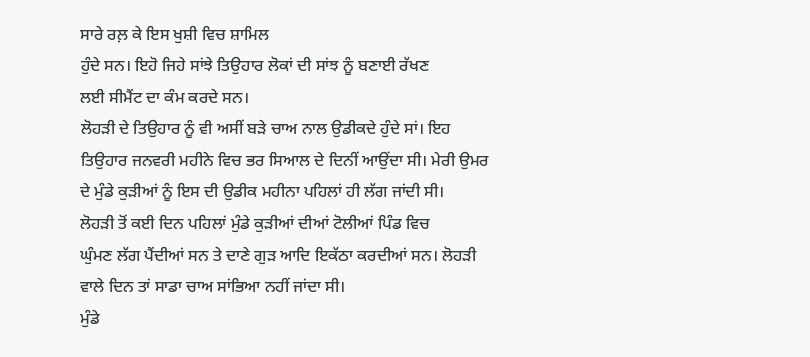ਸਾਰੇ ਰਲ਼ ਕੇ ਇਸ ਖੁਸ਼ੀ ਵਿਚ ਸ਼ਾਮਿਲ
ਹੁੰਦੇ ਸਨ। ਇਹੋ ਜਿਹੇ ਸਾਂਝੇ ਤਿਉਹਾਰ ਲੋਕਾਂ ਦੀ ਸਾਂਝ ਨੂੰ ਬਣਾਈ ਰੱਖਣ
ਲਈ ਸੀਮੈਂਟ ਦਾ ਕੰਮ ਕਰਦੇ ਸਨ।
ਲੋਹੜੀ ਦੇ ਤਿਉਹਾਰ ਨੂੰ ਵੀ ਅਸੀਂ ਬੜੇ ਚਾਅ ਨਾਲ ਉਡੀਕਦੇ ਹੁੰਦੇ ਸਾਂ। ਇਹ
ਤਿਉਹਾਰ ਜਨਵਰੀ ਮਹੀਨੇ ਵਿਚ ਭਰ ਸਿਆਲ ਦੇ ਦਿਨੀਂ ਆਉਂਦਾ ਸੀ। ਮੇਰੀ ਉਮਰ
ਦੇ ਮੁੰਡੇ ਕੁੜੀਆਂ ਨੂੰ ਇਸ ਦੀ ਉਡੀਕ ਮਹੀਨਾ ਪਹਿਲਾਂ ਹੀ ਲੱਗ ਜਾਂਦੀ ਸੀ।
ਲੋਹੜੀ ਤੋਂ ਕਈ ਦਿਨ ਪਹਿਲਾਂ ਮੁੰਡੇ ਕੁੜੀਆਂ ਦੀਆਂ ਟੋਲੀਆਂ ਪਿੰਡ ਵਿਚ
ਘੁੰਮਣ ਲੱਗ ਪੈਂਦੀਆਂ ਸਨ ਤੇ ਦਾਣੇ ਗੁੜ ਆਦਿ ਇਕੱਠਾ ਕਰਦੀਆਂ ਸਨ। ਲੋਹੜੀ
ਵਾਲੇ ਦਿਨ ਤਾਂ ਸਾਡਾ ਚਾਅ ਸਾਂਭਿਆ ਨਹੀਂ ਜਾਂਦਾ ਸੀ।
ਮੁੰਡੇ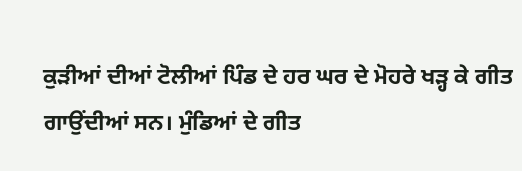ਕੁੜੀਆਂ ਦੀਆਂ ਟੋਲੀਆਂ ਪਿੰਡ ਦੇ ਹਰ ਘਰ ਦੇ ਮੋਹਰੇ ਖੜ੍ਹ ਕੇ ਗੀਤ
ਗਾਉਂਦੀਆਂ ਸਨ। ਮੁੰਡਿਆਂ ਦੇ ਗੀਤ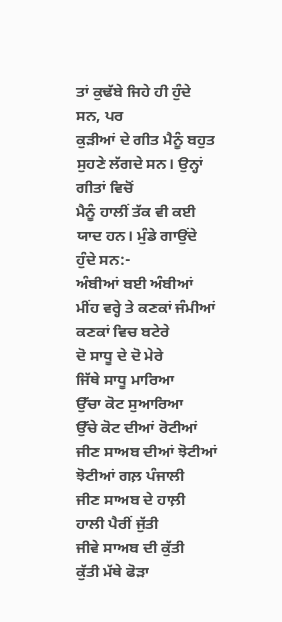ਤਾਂ ਕੁਢੱਬੇ ਜਿਹੇ ਹੀ ਹੁੰਦੇ ਸਨ, ਪਰ
ਕੁੜੀਆਂ ਦੇ ਗੀਤ ਮੈਨੂੰ ਬਹੁਤ ਸੁਹਣੇ ਲੱਗਦੇ ਸਨ। ਉਨ੍ਹਾਂ ਗੀਤਾਂ ਵਿਚੋਂ
ਮੈਨੂੰ ਹਾਲੀਂ ਤੱਕ ਵੀ ਕਈ ਯਾਦ ਹਨ। ਮੁੰਡੇ ਗਾਉਂਦੇ ਹੁੰਦੇ ਸਨ:-
ਅੰਬੀਆਂ ਬਈ ਅੰਬੀਆਂ
ਮੀਂਹ ਵਰ੍ਹੇ ਤੇ ਕਣਕਾਂ ਜੰਮੀਆਂ
ਕਣਕਾਂ ਵਿਚ ਬਟੇਰੇ
ਦੋ ਸਾਧੂ ਦੇ ਦੋ ਮੇਰੇ
ਜਿੱਥੇ ਸਾਧੂ ਮਾਰਿਆ
ਉੱਚਾ ਕੋਟ ਸੁਆਰਿਆ
ਉੱਚੇ ਕੋਟ ਦੀਆਂ ਰੋਟੀਆਂ
ਜੀਣ ਸਾਅਬ ਦੀਆਂ ਝੋਟੀਆਂ
ਝੋਟੀਆਂ ਗਲ਼ ਪੰਜਾਲੀ
ਜੀਣ ਸਾਅਬ ਦੇ ਹਾਲ਼ੀ
ਹਾਲੀ ਪੈਰੀਂ ਜੁੱਤੀ
ਜੀਵੇ ਸਾਅਬ ਦੀ ਕੁੱਤੀ
ਕੁੱਤੀ ਮੱਥੇ ਫੋੜਾ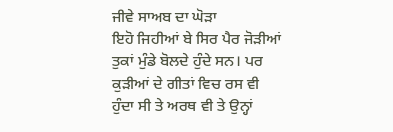ਜੀਵੇ ਸਾਅਬ ਦਾ ਘੋੜਾ
ਇਹੋ ਜਿਹੀਆਂ ਬੇ ਸਿਰ ਪੈਰ ਜੋੜੀਆਂ ਤੁਕਾਂ ਮੁੰਡੇ ਬੋਲਦੇ ਹੁੰਦੇ ਸਨ। ਪਰ
ਕੁੜੀਆਂ ਦੇ ਗੀਤਾਂ ਵਿਚ ਰਸ ਵੀ ਹੁੰਦਾ ਸੀ ਤੇ ਅਰਥ ਵੀ ਤੇ ਉਨ੍ਹਾਂ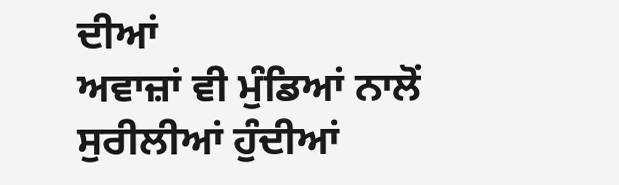ਦੀਆਂ
ਅਵਾਜ਼ਾਂ ਵੀ ਮੁੰਡਿਆਂ ਨਾਲੋਂ ਸੁਰੀਲੀਆਂ ਹੁੰਦੀਆਂ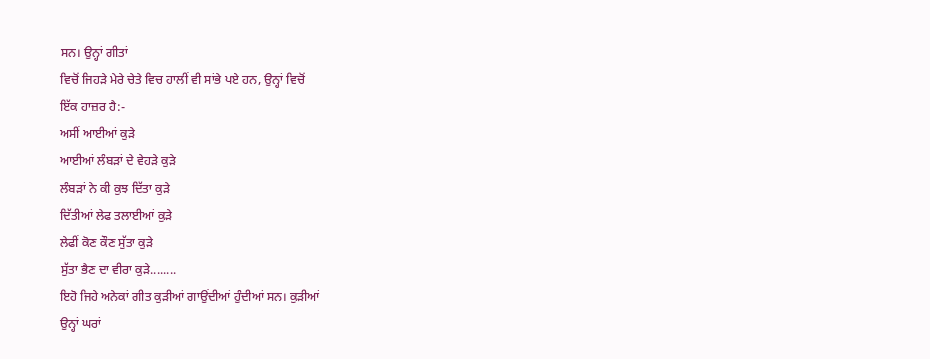ਸਨ। ਉਨ੍ਹਾਂ ਗੀਤਾਂ
ਵਿਚੋਂ ਜਿਹੜੇ ਮੇਰੇ ਚੇਤੇ ਵਿਚ ਹਾਲੀਂ ਵੀ ਸਾਂਭੇ ਪਏ ਹਨ, ਉਨ੍ਹਾਂ ਵਿਚੋਂ
ਇੱਕ ਹਾਜ਼ਰ ਹੈ:-
ਅਸੀਂ ਆਈਆਂ ਕੁੜੇ
ਆਈਆਂ ਲੰਬੜਾਂ ਦੇ ਵੇਹੜੇ ਕੁੜੇ
ਲੰਬੜਾਂ ਨੇ ਕੀ ਕੁਝ ਦਿੱਤਾ ਕੁੜੇ
ਦਿੱਤੀਆਂ ਲੇਫ ਤਲਾਈਆਂ ਕੁੜੇ
ਲੇਫੀਂ ਕੋਣ ਕੌਣ ਸੁੱਤਾ ਕੁੜੇ
ਸੁੱਤਾ ਭੈਣ ਦਾ ਵੀਰਾ ਕੁੜੇ........
ਇਹੋ ਜਿਹੇ ਅਨੇਕਾਂ ਗੀਤ ਕੁੜੀਆਂ ਗਾਉਂਦੀਆਂ ਹੁੰਦੀਆਂ ਸਨ। ਕੁੜੀਆਂ
ਉਨ੍ਹਾਂ ਘਰਾਂ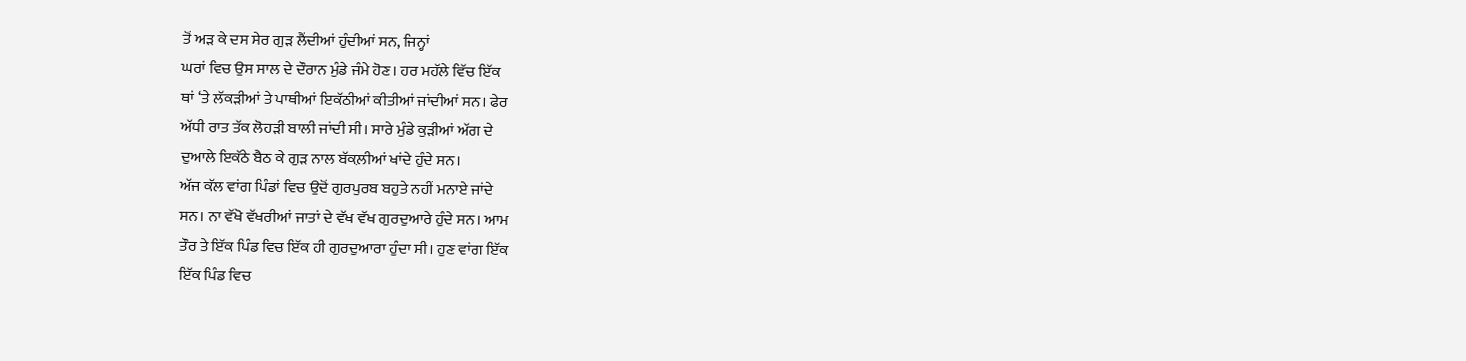ਤੋਂ ਅੜ ਕੇ ਦਸ ਸੇਰ ਗੁੜ ਲੈਂਦੀਆਂ ਹੁੰਦੀਆਂ ਸਨ, ਜਿਨ੍ਹਾਂ
ਘਰਾਂ ਵਿਚ ਉਸ ਸਾਲ ਦੇ ਦੌਰਾਨ ਮੁੰਡੇ ਜੰਮੇ ਹੋਣ। ਹਰ ਮਹੱਲੇ ਵਿੱਚ ਇੱਕ
ਥਾਂ ‘ਤੇ ਲੱਕੜੀਆਂ ਤੇ ਪਾਥੀਆਂ ਇਕੱਠੀਆਂ ਕੀਤੀਆਂ ਜਾਂਦੀਆਂ ਸਨ। ਫੇਰ
ਅੱਧੀ ਰਾਤ ਤੱਕ ਲੋਹੜੀ ਬਾਲੀ ਜਾਂਦੀ ਸੀ। ਸਾਰੇ ਮੁੰਡੇ ਕੁੜੀਆਂ ਅੱਗ ਦੇ
ਦੁਆਲੇ ਇਕੱਠੇ ਬੈਠ ਕੇ ਗੁੜ ਨਾਲ ਬੱਕਲ਼ੀਆਂ ਖਾਂਦੇ ਹੁੰਦੇ ਸਨ।
ਅੱਜ ਕੱਲ ਵਾਂਗ ਪਿੰਡਾਂ ਵਿਚ ਉਦੋਂ ਗੁਰਪੁਰਬ ਬਹੁਤੇ ਨਹੀਂ ਮਨਾਏ ਜਾਂਦੇ
ਸਨ। ਨਾ ਵੱਖੋ ਵੱਖਰੀਆਂ ਜਾਤਾਂ ਦੇ ਵੱਖ ਵੱਖ ਗੁਰਦੁਆਰੇ ਹੁੰਦੇ ਸਨ। ਆਮ
ਤੌਰ ਤੇ ਇੱਕ ਪਿੰਡ ਵਿਚ ਇੱਕ ਹੀ ਗੁਰਦੁਆਰਾ ਹੁੰਦਾ ਸੀ। ਹੁਣ ਵਾਂਗ ਇੱਕ
ਇੱਕ ਪਿੰਡ ਵਿਚ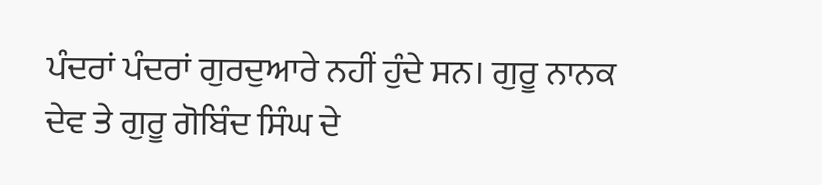ਪੰਦਰਾਂ ਪੰਦਰਾਂ ਗੁਰਦੁਆਰੇ ਨਹੀਂ ਹੁੰਦੇ ਸਨ। ਗੁਰੂ ਨਾਨਕ
ਦੇਵ ਤੇ ਗੁਰੂ ਗੋਬਿੰਦ ਸਿੰਘ ਦੇ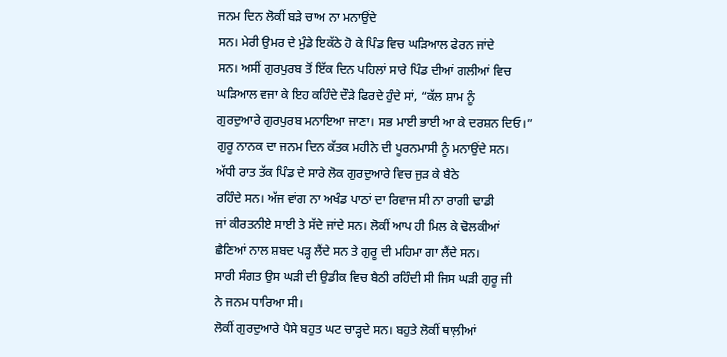ਜਨਮ ਦਿਨ ਲੋਕੀਂ ਬੜੇ ਚਾਅ ਨਾ ਮਨਾਉਂਦੇ
ਸਨ। ਮੇਰੀ ਉਮਰ ਦੇ ਮੁੰਡੇ ਇਕੱਠੇ ਹੋ ਕੇ ਪਿੰਡ ਵਿਚ ਘੜਿਆਲ ਫੇਰਨ ਜਾਂਦੇ
ਸਨ। ਅਸੀਂ ਗੁਰਪੁਰਬ ਤੋਂ ਇੱਕ ਦਿਨ ਪਹਿਲਾਂ ਸਾਰੇ ਪਿੰਡ ਦੀਆਂ ਗਲੀਆਂ ਵਿਚ
ਘੜਿਆਲ ਵਜਾ ਕੇ ਇਹ ਕਹਿੰਦੇ ਦੌੜੇ ਫਿਰਦੇ ਹੁੰਦੇ ਸਾਂ, “ਕੱਲ ਸ਼ਾਮ ਨੂੰ
ਗੁਰਦੁਆਰੇ ਗੁਰਪੁਰਬ ਮਨਾਇਆ ਜਾਣਾ। ਸਭ ਮਾਈ ਭਾਈ ਆ ਕੇ ਦਰਸ਼ਨ ਦਿਓ।”
ਗੁਰੂ ਨਾਨਕ ਦਾ ਜਨਮ ਦਿਨ ਕੱਤਕ ਮਹੀਨੇ ਦੀ ਪੂਰਨਮਾਸੀ ਨੂੰ ਮਨਾਉਂਦੇ ਸਨ।
ਅੱਧੀ ਰਾਤ ਤੱਕ ਪਿੰਡ ਦੇ ਸਾਰੇ ਲੋਕ ਗੁਰਦੁਆਰੇ ਵਿਚ ਜੁੜ ਕੇ ਬੈਠੇ
ਰਹਿੰਦੇ ਸਨ। ਅੱਜ ਵਾਂਗ ਨਾ ਅਖੰਡ ਪਾਠਾਂ ਦਾ ਰਿਵਾਜ ਸੀ ਨਾ ਰਾਗੀ ਢਾਡੀ
ਜਾਂ ਕੀਰਤਨੀਏ ਸਾਈ ਤੇ ਸੱਦੇ ਜਾਂਦੇ ਸਨ। ਲੋਕੀਂ ਆਪ ਹੀ ਮਿਲ ਕੇ ਢੋਲਕੀਆਂ
ਛੈਣਿਆਂ ਨਾਲ ਸ਼ਬਦ ਪੜ੍ਹ ਲੈਂਦੇ ਸਨ ਤੇ ਗੁਰੂ ਦੀ ਮਹਿਮਾ ਗਾ ਲੈਂਦੇ ਸਨ।
ਸਾਰੀ ਸੰਗਤ ਉਸ ਘੜੀ ਦੀ ਉਡੀਕ ਵਿਚ ਬੈਠੀ ਰਹਿੰਦੀ ਸੀ ਜਿਸ ਘੜੀ ਗੁਰੂ ਜੀ
ਨੇ ਜਨਮ ਧਾਰਿਆ ਸੀ।
ਲੋਕੀਂ ਗੁਰਦੁਆਰੇ ਪੈਸੇ ਬਹੁਤ ਘਟ ਚਾੜ੍ਹਦੇ ਸਨ। ਬਹੁਤੇ ਲੋਕੀਂ ਥਾਲ਼ੀਆਂ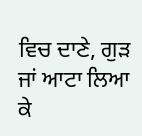ਵਿਚ ਦਾਣੇ, ਗੁੜ ਜਾਂ ਆਟਾ ਲਿਆ ਕੇ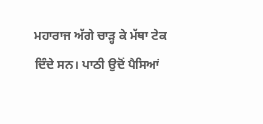ਮਹਾਰਾਜ ਅੱਗੇ ਚਾੜ੍ਹ ਕੇ ਮੱਥਾ ਟੇਕ
ਦਿੰਦੇ ਸਨ। ਪਾਠੀ ਉਦੋਂ ਪੈਸਿਆਂ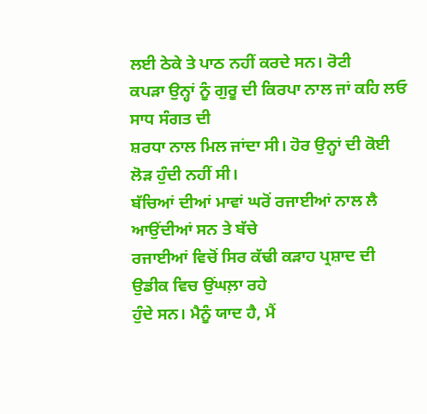ਲਈ ਠੇਕੇ ਤੇ ਪਾਠ ਨਹੀਂ ਕਰਦੇ ਸਨ। ਰੋਟੀ
ਕਪੜਾ ਉਨ੍ਹਾਂ ਨੂੰ ਗੁਰੂ ਦੀ ਕਿਰਪਾ ਨਾਲ ਜਾਂ ਕਹਿ ਲਓ ਸਾਧ ਸੰਗਤ ਦੀ
ਸ਼ਰਧਾ ਨਾਲ ਮਿਲ ਜਾਂਦਾ ਸੀ। ਹੋਰ ਉਨ੍ਹਾਂ ਦੀ ਕੋਈ ਲੋੜ ਹੁੰਦੀ ਨਹੀਂ ਸੀ।
ਬੱਚਿਆਂ ਦੀਆਂ ਮਾਵਾਂ ਘਰੋਂ ਰਜਾਈਆਂ ਨਾਲ ਲੈ ਆਉਂਦੀਆਂ ਸਨ ਤੇ ਬੱਚੇ
ਰਜਾਈਆਂ ਵਿਚੋਂ ਸਿਰ ਕੱਢੀ ਕੜਾਹ ਪ੍ਰਸ਼ਾਦ ਦੀ ਉਡੀਕ ਵਿਚ ਉਂਘਲ਼ਾ ਰਹੇ
ਹੁੰਦੇ ਸਨ। ਮੈਨੂੰ ਯਾਦ ਹੈ, ਮੈਂ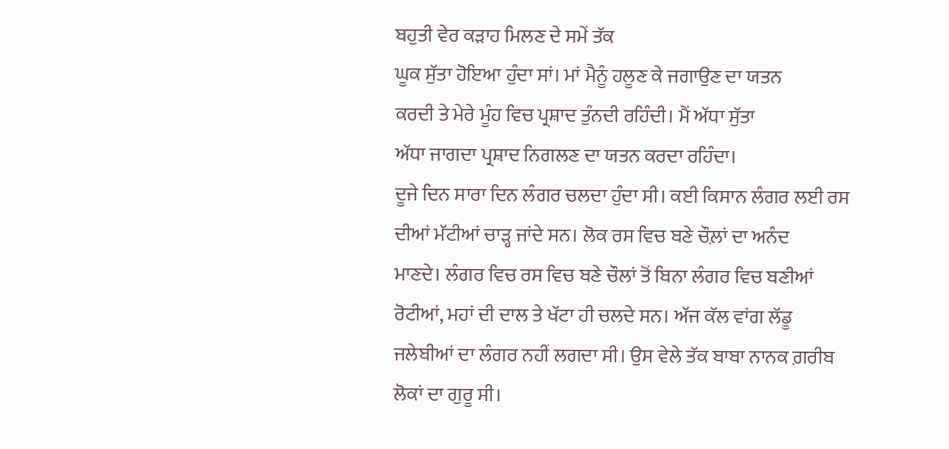ਬਹੁਤੀ ਵੇਰ ਕੜਾਹ ਮਿਲਣ ਦੇ ਸਮੇਂ ਤੱਕ
ਘੂਕ ਸੁੱਤਾ ਹੋਇਆ ਹੁੰਦਾ ਸਾਂ। ਮਾਂ ਮੈਨੂੰ ਹਲੂਣ ਕੇ ਜਗਾਉਣ ਦਾ ਯਤਨ
ਕਰਦੀ ਤੇ ਮੇਰੇ ਮੂੰਹ ਵਿਚ ਪ੍ਰਸ਼ਾਦ ਤੁੰਨਦੀ ਰਹਿੰਦੀ। ਮੈਂ ਅੱਧਾ ਸੁੱਤਾ
ਅੱਧਾ ਜਾਗਦਾ ਪ੍ਰਸ਼ਾਦ ਨਿਗਲਣ ਦਾ ਯਤਨ ਕਰਦਾ ਰਹਿੰਦਾ।
ਦੂਜੇ ਦਿਨ ਸਾਰਾ ਦਿਨ ਲੰਗਰ ਚਲਦਾ ਹੁੰਦਾ ਸੀ। ਕਈ ਕਿਸਾਨ ਲੰਗਰ ਲਈ ਰਸ
ਦੀਆਂ ਮੱਟੀਆਂ ਚਾੜ੍ਹ ਜਾਂਦੇ ਸਨ। ਲੋਕ ਰਸ ਵਿਚ ਬਣੇ ਚੌਲ਼ਾਂ ਦਾ ਅਨੰਦ
ਮਾਣਦੇ। ਲੰਗਰ ਵਿਚ ਰਸ ਵਿਚ ਬਣੇ ਚੌਲਾਂ ਤੋਂ ਬਿਨਾ ਲੰਗਰ ਵਿਚ ਬਣੀਆਂ
ਰੋਟੀਆਂ, ਮਹਾਂ ਦੀ ਦਾਲ ਤੇ ਖੱਟਾ ਹੀ ਚਲਦੇ ਸਨ। ਅੱਜ ਕੱਲ ਵਾਂਗ ਲੱਡੂ
ਜਲੇਬੀਆਂ ਦਾ ਲੰਗਰ ਨਹੀਂ ਲਗਦਾ ਸੀ। ਉਸ ਵੇਲੇ ਤੱਕ ਬਾਬਾ ਨਾਨਕ ਗ਼ਰੀਬ
ਲੋਕਾਂ ਦਾ ਗੁਰੂ ਸੀ।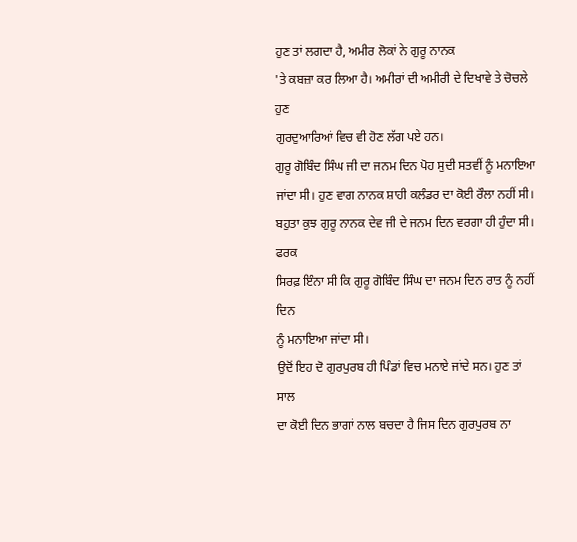ਹੁਣ ਤਾਂ ਲਗਦਾ ਹੈ, ਅਮੀਰ ਲੋਕਾਂ ਨੇ ਗੁਰੂ ਨਾਨਕ
'ਤੇ ਕਬਜ਼ਾ ਕਰ ਲਿਆ ਹੈ। ਅਮੀਰਾਂ ਦੀ ਅਮੀਰੀ ਦੇ ਦਿਖਾਵੇ ਤੇ ਚੋਚਲੇ ਹੁਣ
ਗੁਰਦੁਆਰਿਆਂ ਵਿਚ ਵੀ ਹੋਣ ਲੱਗ ਪਏ ਹਨ।
ਗੁਰੂ ਗੋਬਿੰਦ ਸਿੰਘ ਜੀ ਦਾ ਜਨਮ ਦਿਨ ਪੋਹ ਸੁਦੀ ਸਤਵੀਂ ਨੂੰ ਮਨਾਇਆ
ਜਾਂਦਾ ਸੀ। ਹੁਣ ਵਾਗ ਨਾਨਕ ਸ਼ਾਹੀ ਕਲੰਡਰ ਦਾ ਕੋਈ ਰੌਲਾ ਨਹੀਂ ਸੀ।
ਬਹੁਤਾ ਕੁਝ ਗੁਰੂ ਨਾਨਕ ਦੇਵ ਜੀ ਦੇ ਜਨਮ ਦਿਨ ਵਰਗਾ ਹੀ ਹੁੰਦਾ ਸੀ। ਫਰਕ
ਸਿਰਫ਼ ਇੰਨਾ ਸੀ ਕਿ ਗੁਰੂ ਗੋਬਿੰਦ ਸਿੰਘ ਦਾ ਜਨਮ ਦਿਨ ਰਾਤ ਨੂੰ ਨਹੀਂ ਦਿਨ
ਨੂੰ ਮਨਾਇਆ ਜਾਂਦਾ ਸੀ।
ਉਦੋਂ ਇਹ ਦੋ ਗੁਰਪੁਰਬ ਹੀ ਪਿੰਡਾਂ ਵਿਚ ਮਨਾਏ ਜਾਂਦੇ ਸਨ। ਹੁਣ ਤਾਂ ਸਾਲ
ਦਾ ਕੋਈ ਦਿਨ ਭਾਗਾਂ ਨਾਲ ਬਚਦਾ ਹੈ ਜਿਸ ਦਿਨ ਗੁਰਪੁਰਬ ਨਾ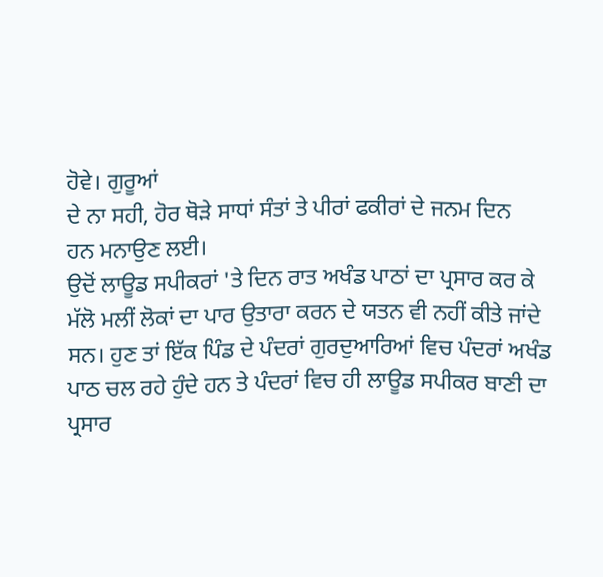ਹੋਵੇ। ਗੁਰੂਆਂ
ਦੇ ਨਾ ਸਹੀ, ਹੋਰ ਥੋੜੇ ਸਾਧਾਂ ਸੰਤਾਂ ਤੇ ਪੀਰਾਂ ਫਕੀਰਾਂ ਦੇ ਜਨਮ ਦਿਨ
ਹਨ ਮਨਾਉਣ ਲਈ।
ਉਦੋਂ ਲਾਊਡ ਸਪੀਕਰਾਂ 'ਤੇ ਦਿਨ ਰਾਤ ਅਖੰਡ ਪਾਠਾਂ ਦਾ ਪ੍ਰਸਾਰ ਕਰ ਕੇ
ਮੱਲੋ ਮਲੀਂ ਲੋਕਾਂ ਦਾ ਪਾਰ ਉਤਾਰਾ ਕਰਨ ਦੇ ਯਤਨ ਵੀ ਨਹੀਂ ਕੀਤੇ ਜਾਂਦੇ
ਸਨ। ਹੁਣ ਤਾਂ ਇੱਕ ਪਿੰਡ ਦੇ ਪੰਦਰਾਂ ਗੁਰਦੁਆਰਿਆਂ ਵਿਚ ਪੰਦਰਾਂ ਅਖੰਡ
ਪਾਠ ਚਲ ਰਹੇ ਹੁੰਦੇ ਹਨ ਤੇ ਪੰਦਰਾਂ ਵਿਚ ਹੀ ਲਾਊਡ ਸਪੀਕਰ ਬਾਣੀ ਦਾ
ਪ੍ਰਸਾਰ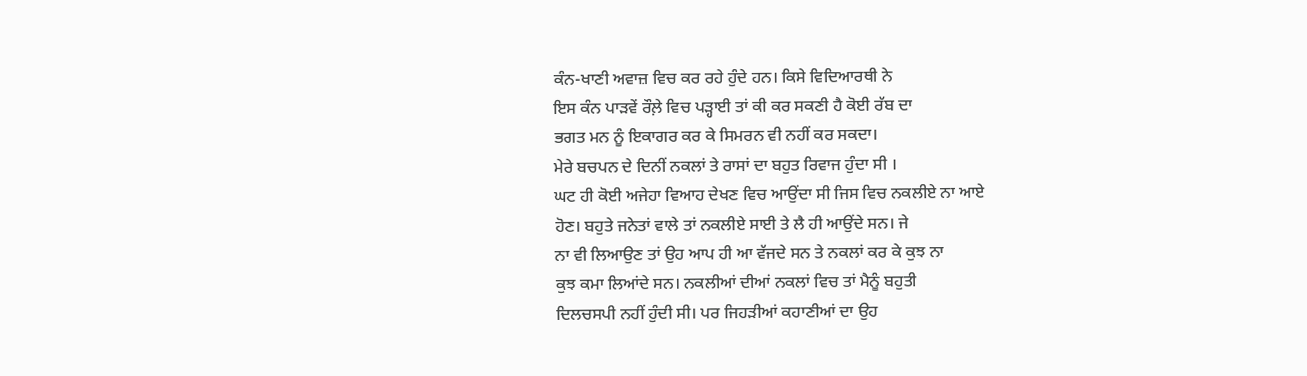ਕੰਨ-ਖਾਣੀ ਅਵਾਜ਼ ਵਿਚ ਕਰ ਰਹੇ ਹੁੰਦੇ ਹਨ। ਕਿਸੇ ਵਿਦਿਆਰਥੀ ਨੇ
ਇਸ ਕੰਨ ਪਾੜਵੇਂ ਰੌਲ਼ੇ ਵਿਚ ਪੜ੍ਹਾਈ ਤਾਂ ਕੀ ਕਰ ਸਕਣੀ ਹੈ ਕੋਈ ਰੱਬ ਦਾ
ਭਗਤ ਮਨ ਨੂੰ ਇਕਾਗਰ ਕਰ ਕੇ ਸਿਮਰਨ ਵੀ ਨਹੀਂ ਕਰ ਸਕਦਾ।
ਮੇਰੇ ਬਚਪਨ ਦੇ ਦਿਨੀਂ ਨਕਲਾਂ ਤੇ ਰਾਸਾਂ ਦਾ ਬਹੁਤ ਰਿਵਾਜ ਹੁੰਦਾ ਸੀ ।
ਘਟ ਹੀ ਕੋਈ ਅਜੇਹਾ ਵਿਆਹ ਦੇਖਣ ਵਿਚ ਆਉਂਦਾ ਸੀ ਜਿਸ ਵਿਚ ਨਕਲੀਏ ਨਾ ਆਏ
ਹੋਣ। ਬਹੁਤੇ ਜਨੇਤਾਂ ਵਾਲੇ ਤਾਂ ਨਕਲੀਏ ਸਾਈ ਤੇ ਲੈ ਹੀ ਆਉਂਦੇ ਸਨ। ਜੇ
ਨਾ ਵੀ ਲਿਆਉਣ ਤਾਂ ਉਹ ਆਪ ਹੀ ਆ ਵੱਜਦੇ ਸਨ ਤੇ ਨਕਲਾਂ ਕਰ ਕੇ ਕੁਝ ਨਾ
ਕੁਝ ਕਮਾ ਲਿਆਂਦੇ ਸਨ। ਨਕਲੀਆਂ ਦੀਆਂ ਨਕਲਾਂ ਵਿਚ ਤਾਂ ਮੈਨੂੰ ਬਹੁਤੀ
ਦਿਲਚਸਪੀ ਨਹੀਂ ਹੁੰਦੀ ਸੀ। ਪਰ ਜਿਹੜੀਆਂ ਕਹਾਣੀਆਂ ਦਾ ਉਹ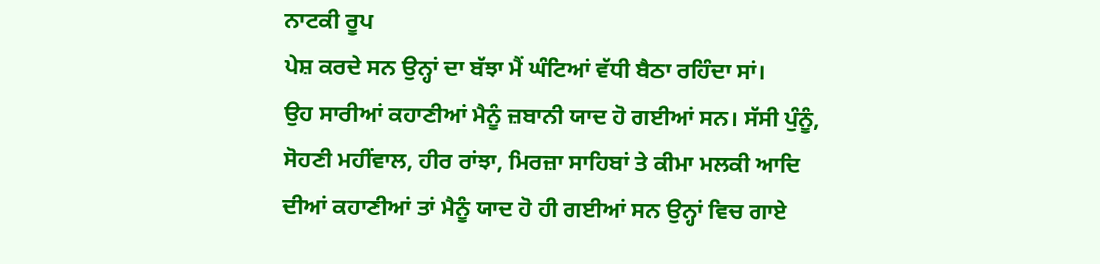ਨਾਟਕੀ ਰੂਪ
ਪੇਸ਼ ਕਰਦੇ ਸਨ ਉਨ੍ਹਾਂ ਦਾ ਬੱਝਾ ਮੈਂ ਘੰਟਿਆਂ ਵੱਧੀ ਬੈਠਾ ਰਹਿੰਦਾ ਸਾਂ।
ਉਹ ਸਾਰੀਆਂ ਕਹਾਣੀਆਂ ਮੈਨੂੰ ਜ਼ਬਾਨੀ ਯਾਦ ਹੋ ਗਈਆਂ ਸਨ। ਸੱਸੀ ਪੁੰਨੂੰ,
ਸੋਹਣੀ ਮਹੀਂਵਾਲ, ਹੀਰ ਰਾਂਝਾ, ਮਿਰਜ਼ਾ ਸਾਹਿਬਾਂ ਤੇ ਕੀਮਾ ਮਲਕੀ ਆਦਿ
ਦੀਆਂ ਕਹਾਣੀਆਂ ਤਾਂ ਮੈਨੂੰ ਯਾਦ ਹੋ ਹੀ ਗਈਆਂ ਸਨ ਉਨ੍ਹਾਂ ਵਿਚ ਗਾਏ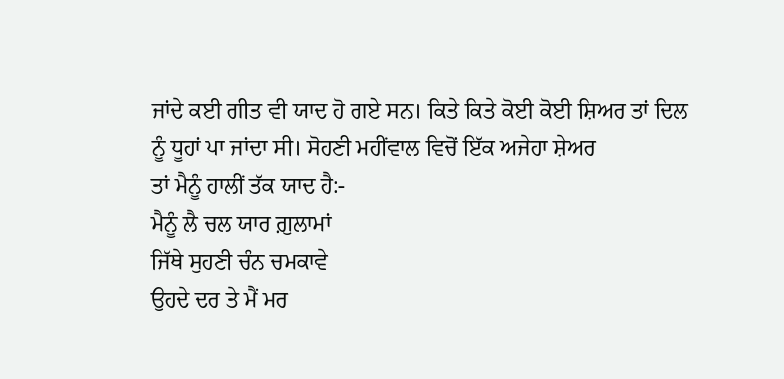ਜਾਂਦੇ ਕਈ ਗੀਤ ਵੀ ਯਾਦ ਹੋ ਗਏ ਸਨ। ਕਿਤੇ ਕਿਤੇ ਕੋਈ ਕੋਈ ਸ਼ਿਅਰ ਤਾਂ ਦਿਲ
ਨੂੰ ਧੂਹਾਂ ਪਾ ਜਾਂਦਾ ਸੀ। ਸੋਹਣੀ ਮਹੀਂਵਾਲ ਵਿਚੋਂ ਇੱਕ ਅਜੇਹਾ ਸ਼ੇਅਰ
ਤਾਂ ਮੈਨੂੰ ਹਾਲੀਂ ਤੱਕ ਯਾਦ ਹੈ:-
ਮੈਨੂੰ ਲੈ ਚਲ ਯਾਰ ਗ਼ੁਲਾਮਾਂ
ਜਿੱਥੇ ਸੁਹਣੀ ਚੰਨ ਚਮਕਾਵੇ
ਉਹਦੇ ਦਰ ਤੇ ਮੈਂ ਮਰ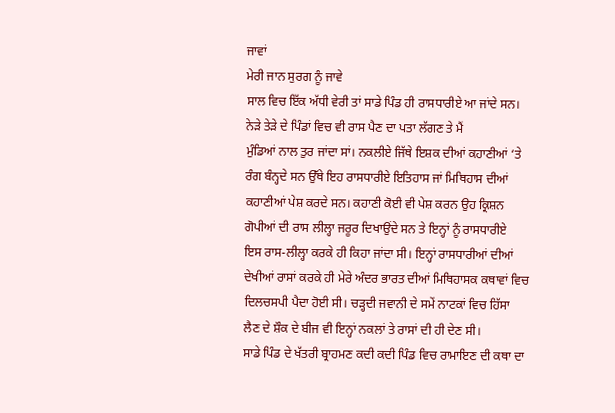ਜਾਵਾਂ
ਮੇਰੀ ਜਾਨ ਸੁਰਗ ਨੂੰ ਜਾਵੇ
ਸਾਲ ਵਿਚ ਇੱਕ ਅੱਧੀ ਵੇਰੀ ਤਾਂ ਸਾਡੇ ਪਿੰਡ ਹੀ ਰਾਸਧਾਰੀਏ ਆ ਜਾਂਦੇ ਸਨ।
ਨੇੜੇ ਤੇੜੇ ਦੇ ਪਿੰਡਾਂ ਵਿਚ ਵੀ ਰਾਸ ਪੈਣ ਦਾ ਪਤਾ ਲੱਗਣ ਤੇ ਮੈਂ
ਮੁੰਡਿਆਂ ਨਾਲ ਤੁਰ ਜਾਂਦਾ ਸਾਂ। ਨਕਲੀਏ ਜਿੱਥੇ ਇਸ਼ਕ ਦੀਆਂ ਕਹਾਣੀਆਂ ‘ਤੇ
ਰੰਗ ਬੰਨ੍ਹਦੇ ਸਨ ਉੱਥੇ ਇਹ ਰਾਸਧਾਰੀਏ ਇਤਿਹਾਸ ਜਾਂ ਮਿਥਿਹਾਸ ਦੀਆਂ
ਕਹਾਣੀਆਂ ਪੇਸ਼ ਕਰਦੇ ਸਨ। ਕਹਾਣੀ ਕੋਈ ਵੀ ਪੇਸ਼ ਕਰਨ ਉਹ ਕ੍ਰਿਸ਼ਨ
ਗੋਪੀਆਂ ਦੀ ਰਾਸ ਲੀਲ੍ਹਾ ਜਰੂਰ ਦਿਖਾਉਂਦੇ ਸਨ ਤੇ ਇਨ੍ਹਾਂ ਨੂੰ ਰਾਸਧਾਰੀਏ
ਇਸ ਰਾਸ-ਲੀਲ੍ਹਾ ਕਰਕੇ ਹੀ ਕਿਹਾ ਜਾਂਦਾ ਸੀ। ਇਨ੍ਹਾਂ ਰਾਸਧਾਰੀਆਂ ਦੀਆਂ
ਦੇਖੀਆਂ ਰਾਸਾਂ ਕਰਕੇ ਹੀ ਮੇਰੇ ਅੰਦਰ ਭਾਰਤ ਦੀਆਂ ਮਿਥਿਹਾਸਕ ਕਥਾਵਾਂ ਵਿਚ
ਦਿਲਚਸਪੀ ਪੈਦਾ ਹੋਈ ਸੀ। ਚੜ੍ਹਦੀ ਜਵਾਨੀ ਦੇ ਸਮੇਂ ਨਾਟਕਾਂ ਵਿਚ ਹਿੱਸਾ
ਲੈਣ ਦੇ ਸ਼ੌਕ ਦੇ ਬੀਜ ਵੀ ਇਨ੍ਹਾਂ ਨਕਲਾਂ ਤੇ ਰਾਸਾਂ ਦੀ ਹੀ ਦੇਣ ਸੀ।
ਸਾਡੇ ਪਿੰਡ ਦੇ ਖੱਤਰੀ ਬ੍ਰਾਹਮਣ ਕਦੀ ਕਦੀ ਪਿੰਡ ਵਿਚ ਰਾਮਾਇਣ ਦੀ ਕਥਾ ਦਾ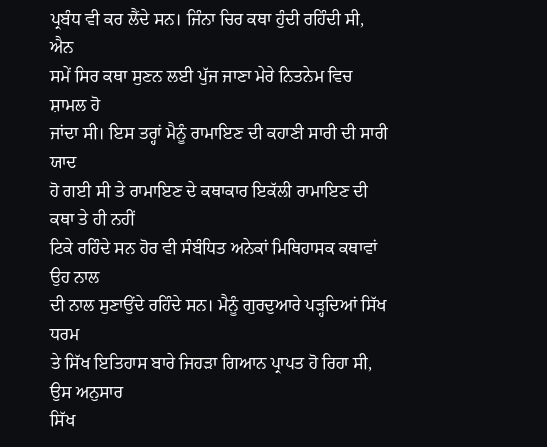ਪ੍ਰਬੰਧ ਵੀ ਕਰ ਲੈਂਦੇ ਸਨ। ਜਿੰਨਾ ਚਿਰ ਕਥਾ ਹੁੰਦੀ ਰਹਿੰਦੀ ਸੀ, ਐਨ
ਸਮੇਂ ਸਿਰ ਕਥਾ ਸੁਣਨ ਲਈ ਪੁੱਜ ਜਾਣਾ ਮੇਰੇ ਨਿਤਨੇਮ ਵਿਚ ਸ਼ਾਮਲ ਹੋ
ਜਾਂਦਾ ਸੀ। ਇਸ ਤਰ੍ਹਾਂ ਮੈਨੂੰ ਰਾਮਾਇਣ ਦੀ ਕਹਾਣੀ ਸਾਰੀ ਦੀ ਸਾਰੀ ਯਾਦ
ਹੋ ਗਈ ਸੀ ਤੇ ਰਾਮਾਇਣ ਦੇ ਕਥਾਕਾਰ ਇਕੱਲੀ ਰਾਮਾਇਣ ਦੀ ਕਥਾ ਤੇ ਹੀ ਨਹੀਂ
ਟਿਕੇ ਰਹਿੰਦੇ ਸਨ ਹੋਰ ਵੀ ਸੰਬੰਧਿਤ ਅਨੇਕਾਂ ਮਿਥਿਹਾਸਕ ਕਥਾਵਾਂ ਉਹ ਨਾਲ
ਦੀ ਨਾਲ ਸੁਣਾਉਂਦੇ ਰਹਿੰਦੇ ਸਨ। ਮੈਨੂੰ ਗੁਰਦੁਆਰੇ ਪੜ੍ਹਦਿਆਂ ਸਿੱਖ ਧਰਮ
ਤੇ ਸਿੱਖ ਇਤਿਹਾਸ ਬਾਰੇ ਜਿਹੜਾ ਗਿਆਨ ਪ੍ਰਾਪਤ ਹੋ ਰਿਹਾ ਸੀ, ਉਸ ਅਨੁਸਾਰ
ਸਿੱਖ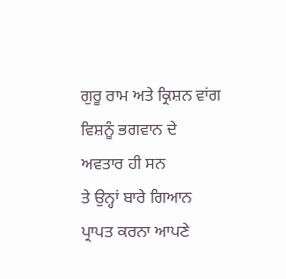ਗੁਰੂ ਰਾਮ ਅਤੇ ਕ੍ਰਿਸ਼ਨ ਵਾਂਗ ਵਿਸ਼ਨੂੰ ਭਗਵਾਨ ਦੇ ਅਵਤਾਰ ਹੀ ਸਨ
ਤੇ ਉਨ੍ਹਾਂ ਬਾਰੇ ਗਿਆਨ ਪ੍ਰਾਪਤ ਕਰਨਾ ਆਪਣੇ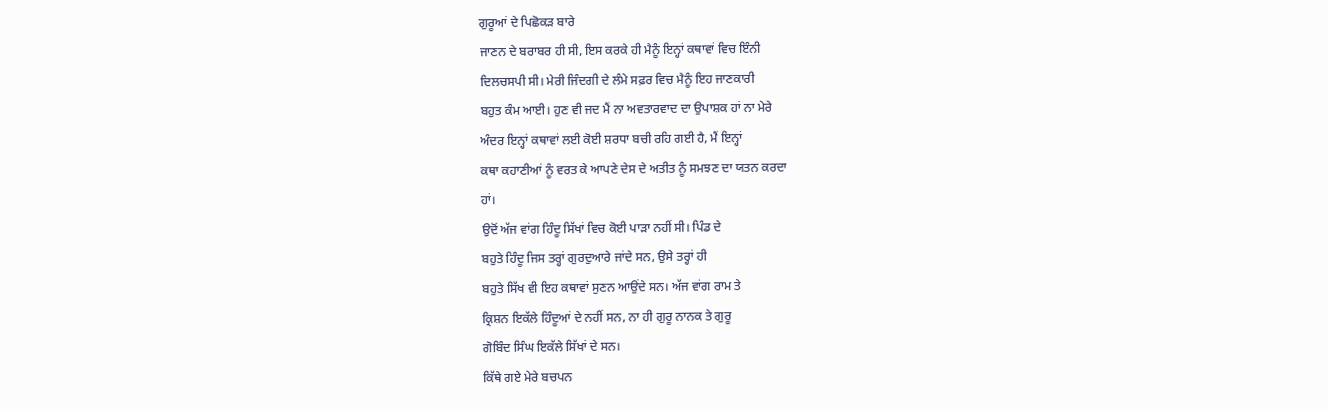ਗੁਰੂਆਂ ਦੇ ਪਿਛੋਕੜ ਬਾਰੇ
ਜਾਣਨ ਦੇ ਬਰਾਬਰ ਹੀ ਸੀ, ਇਸ ਕਰਕੇ ਹੀ ਮੈਨੂੰ ਇਨ੍ਹਾਂ ਕਥਾਵਾਂ ਵਿਚ ਇੰਨੀ
ਦਿਲਚਸਪੀ ਸੀ। ਮੇਰੀ ਜਿੰਦਗੀ ਦੇ ਲੰਮੇ ਸਫ਼ਰ ਵਿਚ ਮੈਨੂੰ ਇਹ ਜਾਣਕਾਰੀ
ਬਹੁਤ ਕੰਮ ਆਈ। ਹੁਣ ਵੀ ਜਦ ਮੈਂ ਨਾ ਅਵਤਾਰਵਾਦ ਦਾ ਉਪਾਸ਼ਕ ਹਾਂ ਨਾ ਮੇਰੇ
ਅੰਦਰ ਇਨ੍ਹਾਂ ਕਥਾਵਾਂ ਲਈ ਕੋਈ ਸ਼ਰਧਾ ਬਚੀ ਰਹਿ ਗਈ ਹੈ, ਮੈਂ ਇਨ੍ਹਾਂ
ਕਥਾ ਕਹਾਣੀਆਂ ਨੂੰ ਵਰਤ ਕੇ ਆਪਣੇ ਦੇਸ ਦੇ ਅਤੀਤ ਨੂੰ ਸਮਝਣ ਦਾ ਯਤਨ ਕਰਦਾ
ਹਾਂ।
ਉਦੋਂ ਅੱਜ ਵਾਂਗ ਹਿੰਦੂ ਸਿੱਖਾਂ ਵਿਚ ਕੋਈ ਪਾੜਾ ਨਹੀਂ ਸੀ। ਪਿੰਡ ਦੇ
ਬਹੁਤੇ ਹਿੰਦੂ ਜਿਸ ਤਰ੍ਹਾਂ ਗੁਰਦੁਆਰੇ ਜਾਂਦੇ ਸਨ, ਉਸੇ ਤਰ੍ਹਾਂ ਹੀ
ਬਹੁਤੇ ਸਿੱਖ ਵੀ ਇਹ ਕਥਾਵਾਂ ਸੁਣਨ ਆਉਂਦੇ ਸਨ। ਅੱਜ ਵਾਂਗ ਰਾਮ ਤੇ
ਕ੍ਰਿਸ਼ਨ ਇਕੱਲੇ ਹਿੰਦੂਆਂ ਦੇ ਨਹੀਂ ਸਨ, ਨਾ ਹੀ ਗੁਰੂ ਨਾਨਕ ਤੇ ਗੁਰੂ
ਗੋਬਿੰਦ ਸਿੰਘ ਇਕੱਲੇ ਸਿੱਖਾਂ ਦੇ ਸਨ।
ਕਿੱਥੇ ਗਏ ਮੇਰੇ ਬਚਪਨ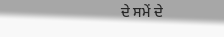ਦੇ ਸਮੇਂ ਦੇ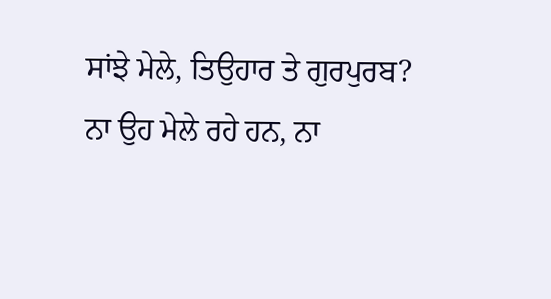ਸਾਂਝੇ ਮੇਲੇ, ਤਿਉਹਾਰ ਤੇ ਗੁਰਪੁਰਬ?
ਨਾ ਉਹ ਮੇਲੇ ਰਹੇ ਹਨ, ਨਾ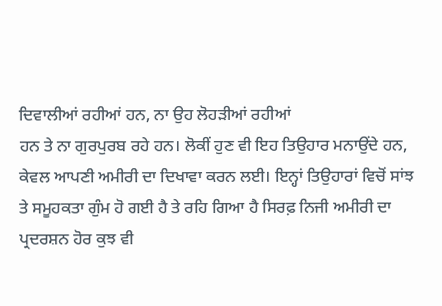ਦਿਵਾਲੀਆਂ ਰਹੀਆਂ ਹਨ, ਨਾ ਉਹ ਲੋਹੜੀਆਂ ਰਹੀਆਂ
ਹਨ ਤੇ ਨਾ ਗੁਰਪੁਰਬ ਰਹੇ ਹਨ। ਲੋਕੀਂ ਹੁਣ ਵੀ ਇਹ ਤਿਉਹਾਰ ਮਨਾਉਂਦੇ ਹਨ,
ਕੇਵਲ ਆਪਣੀ ਅਮੀਰੀ ਦਾ ਦਿਖਾਵਾ ਕਰਨ ਲਈ। ਇਨ੍ਹਾਂ ਤਿਉਹਾਰਾਂ ਵਿਚੋਂ ਸਾਂਝ
ਤੇ ਸਮੂਹਕਤਾ ਗੁੰਮ ਹੋ ਗਈ ਹੈ ਤੇ ਰਹਿ ਗਿਆ ਹੈ ਸਿਰਫ਼ ਨਿਜੀ ਅਮੀਰੀ ਦਾ
ਪ੍ਰਦਰਸ਼ਨ ਹੋਰ ਕੁਝ ਵੀ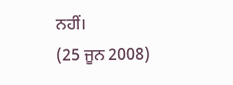ਨਹੀਂ।
(25 ਜੂਨ 2008)